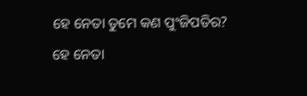ହେ ନେତା ତୁମେ କଣ ପୁଂଜିପତିର?
ହେ ନେତା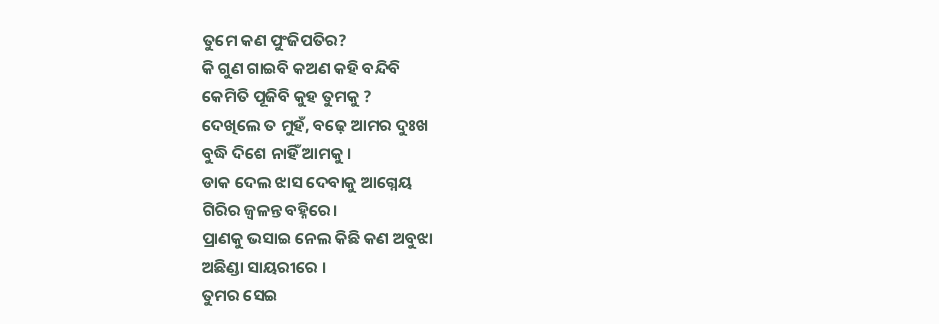ତୁମେ କଣ ପୁଂଜିପତିର?
କି ଗୁଣ ଗାଇବି କଅଣ କହି ବନ୍ଦିବି
କେମିତି ପୂଜିବି କୁହ ତୁମକୁ ?
ଦେଖିଲେ ତ ମୁହଁ, ବଢ଼େ ଆମର ଦୁଃଖ
ବୁଦ୍ଧି ଦିଶେ ନାହିଁ ଆମକୁ ।
ଡାକ ଦେଲ ଝାସ ଦେବାକୁ ଆଗ୍ନେୟ
ଗିରିର ଜ୍ୱଳନ୍ତ ବହ୍ନିରେ।
ପ୍ରାଣକୁ ଭସାଇ ନେଲ କିଛି କଣ ଅବୁଝା
ଅଛିଣ୍ଡା ସାୟରୀରେ ।
ତୁମର ସେଇ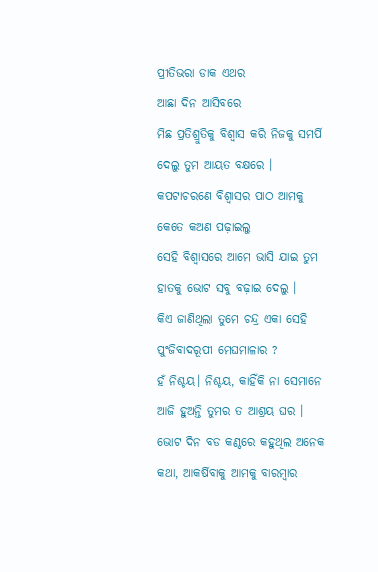ପ୍ରୀତିଭରା ଡାକ ଏଥର
ଆଛା ଦିନ ଆସିବରେ
ମିଛ ପ୍ରତିଶ୍ରୁତିକୁ ବିଶ୍ୱାସ କରି ନିଜକୁ ସମର୍ପି
ଦେଲୁ ତୁମ ଆୟତ ବକ୍ଷରେ ।
କପଟାଚରଣେ ବିଶ୍ୱାସର ପାଠ ଆମକୁ
କେତେ କଅଣ ପଢ଼ାଇଲୁ
ସେହି ବିଶ୍ୱାସରେ ଆମେ ଭାସି ଯାଇ ତୁମ
ହାତକୁ ଭୋଟ ସବୁ ବଢ଼ାଇ ଦେଲୁ ।
କିଏ ଜାଣିଥିଲା ତୁମେ ଚନ୍ଦ୍ର ଏକା ସେହି
ପୁଂଜିବାଦରୂପୀ ମେଘମାଳାର ?
ହଁ ନିଶ୍ଚୟ। ନିଶ୍ଚୟ, କାହିଁକି ନା ସେମାନେ
ଆଜି ହୁଅନ୍ତି ତୁମର ତ ଆଶ୍ରୟ ଘର ।
ଭୋଟ ଦିନ ବଡ କଣ୍ଠରେ କହୁଥିଲ ଅନେକ
କଥା, ଆକର୍ଷିବାକୁ ଆମକୁ ବାରମ୍ବାର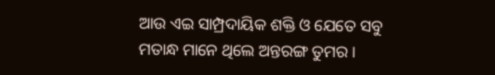ଆଉ ଏଇ ସାମ୍ପ୍ରଦାୟିକ ଶକ୍ତି ଓ ଯେତେ ସବୁ
ମତାନ୍ଧ ମାନେ ଥିଲେ ଅନ୍ତରଙ୍ଗ ତୁମର ।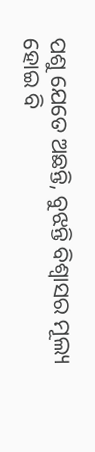ପଶୁ ଯେତେ ଅଛନ୍ତି, ବୁଝନ୍ତି ବିଶ୍ୱାସର ମୂଲ୍ୟ
ହୋଇ ବି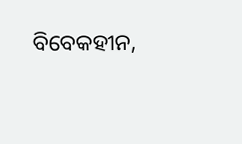ବିବେକହୀନ,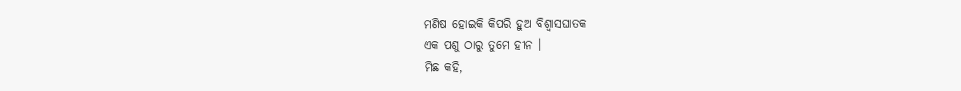ମଣିଷ ହୋଇକି କିପରି ହୁଅ ବିଶ୍ୱାସଘାତକ
ଏକ ପଶୁ ଠାରୁ ତୁମେ ହୀନ ।
ମିଛ କହି,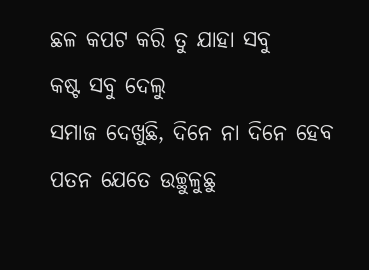ଛଳ କପଟ କରି ତୁ ଯାହା ସବୁ
କଷ୍ଟ ସବୁ ଦେଲୁ
ସମାଜ ଦେଖୁଛି, ଦିନେ ନା ଦିନେ ହେବ
ପତନ ଯେତେ ଉଚ୍ଛୁଳୁଛୁ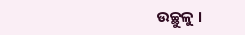ଉଚ୍ଛୁଳୁ ।